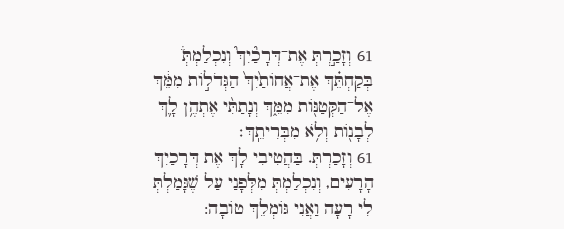61 וְזָכַ֣רְתְּ אֶת־דְּרָכַ֘יִךְ֮ וְנִכְלַמְתְּ֒ בְּקַחְתֵּ֗ךְ אֶת־אֲחוֹתַ֙יִךְ֙ הַגְּדֹל֣וֹת מִמֵּ֔ךְ אֶל־הַקְּטַנּ֖וֹת מִמֵּ֑ךְ וְנָתַתִּ֨י אֶתְהֶ֥ן לָ֛ךְ לְבָנ֖וֹת וְלֹ֥א מִבְּרִיתֵֽךְ׃
61 וְזָכַרְתְּ. בַּהֲטִיבִי לָךְ אֶת דְּרָכַיִךְ הָרָעִים, וְנִכְלַמְתְּ מִלְּפָנַי עַל שֶׁגָּמַלְתְּ לִי רָעָה וַאֲנִי גּוֹמְלֵךְ טוֹבָה: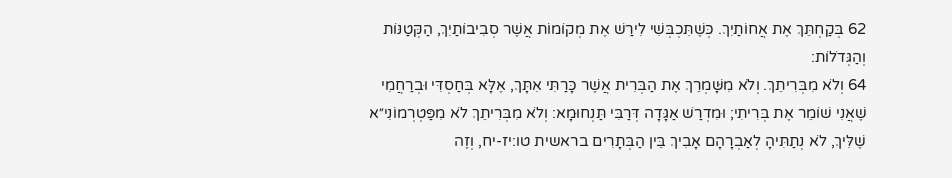62 בְּקַחְתֵּךְ אֶת אֲחוֹתַיִךְ. כְּשֶׁתִּכְבְּשִׁי לִירַשׁ אֶת מְקוֹמוֹת אֲשֶׁר סְבִיבוֹתַיִךְ, הַקְּטַנּוֹת וְהַגְּדֹלוֹת:
64 וְלֹא מִבְּרִיתֵךְ. וְלֹא מִשָּׁמְרֵךְ אֶת הַבְּרִית אֲשֶׁר כָּרַתִּי אִתָּךְ, אֶלָּא בְּחַסְדִּי וּבְרַחֲמִי שֶׁאֲנִי שׁוֹמֵר אֶת בְּרִיתִי; וּמִדְרַשׁ אַגָּדָה דְּרַבִּי תַּנְחוּמָא: וְלֹא מִבְּרִיתֵךְ לֹא מִפַּטְרְמוֹנִי״א שֶׁלִּיךְ, לֹא נְתַתִּיהָ לְאַבְרָהָם אָבִיךְ בֵּין הַבְּתָרִים בראשית טו:יז-יח, וְזֶה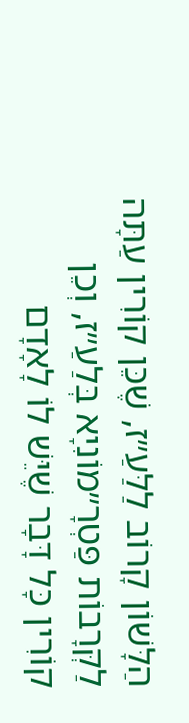הַלָּשׁוֹן קָרוֹב לַלַּעַ״ז, שֶׁכֵּן קוֹרִין עַתָּה לַקְּרָבוֹת פַּטְרָ״מוֹנִיָא בְּלַעַ״ז, וְכֵן קוֹרִין כָּל דָּבָר שֶׁיֵּשׁ לוֹ לָאָדָם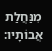מִנַּחֲלַת אֲבוֹתָיו: